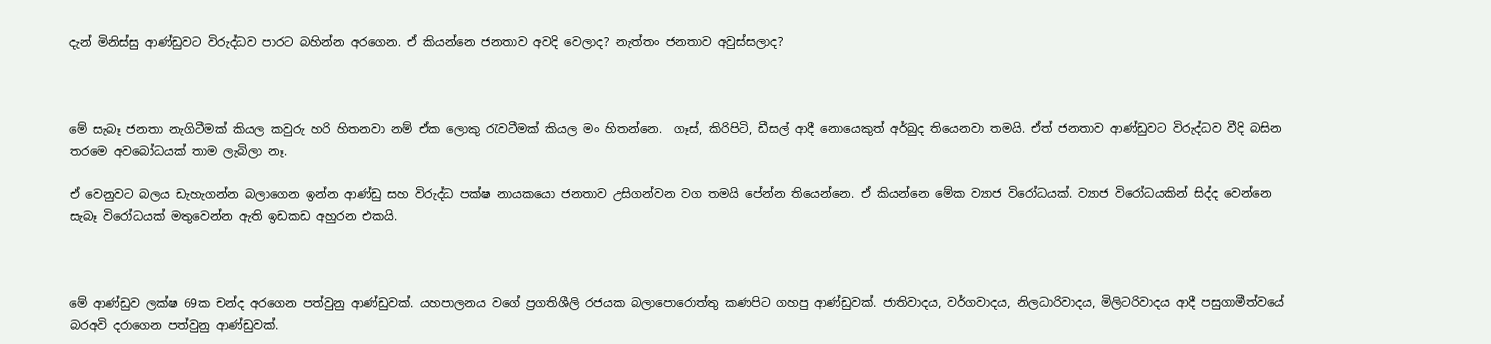දැන් මිනිස්සු ආණ්ඩුවට විරුද්ධව පාරට බහින්න අරගෙන. ඒ කියන්නෙ ජනතාව අවදි වෙලාද? නැත්තං ජනතාව අවුස්සලාද?



මේ සැබෑ ජනතා නැගිටීමක් කියල කවුරු හරි හිතනවා නම් ඒක ලොකු රැවටීමක් කියල මං හිතන්නෙ.  ගෑස්, කිරිපිටි, ඩීසල් ආදී නොයෙකුත් අර්බුද තියෙනවා තමයි. ඒත් ජනතාව ආණ්ඩුවට විරුද්ධව වීදි බසින තරමෙ අවබෝධයක් තාම ලැබිලා නෑ.

ඒ වෙනුවට බලය ඩැහැගන්න බලාගෙන ඉන්න ආණ්ඩු සහ විරුද්ධ පක්ෂ නායකයො ජනතාව උසිගන්වන වග තමයි පේන්න තියෙන්නෙ. ඒ කියන්නෙ මේක ව්‍යාජ විරෝධයක්. ව්‍යාජ විරෝධයකින් සිද්ද වෙන්නෙ සැබෑ විරෝධයක් මතුවෙන්න ඇති ඉඩකඩ අහුරන එකයි.



මේ ආණ්ඩුව ලක්ෂ 69ක චන්ද අරගෙන පත්වුනු ආණ්ඩුවක්. යහපාලනය වගේ ප්‍රගතිශීලි රජයක බලාපොරොත්තු කණපිට ගහපු ආණ්ඩුවක්. ජාතිවාදය, වර්ගවාදය, නිලධාරිවාදය, මිලිටරිවාදය ආදී පසුගාමීත්වයේ බරඅවි දරාගෙන පත්වුනු ආණ්ඩුවක්.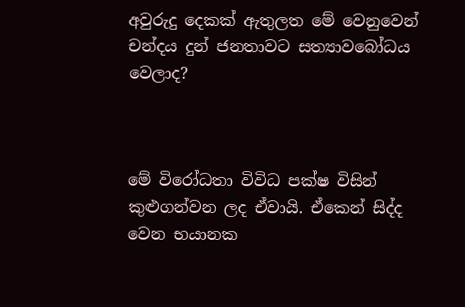අවුරුදු දෙකක් ඇතුලත මේ වෙනුවෙන් චන්දය දුන් ජනතාවට සත්‍යාවබෝධය වෙලාද?



මේ විරෝධතා විවිධ පක්ෂ විසින් කුළුගන්වන ලද ඒවායි. ඒකෙන් සිද්ද වෙන භයානක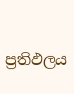ප්‍රතිඵලය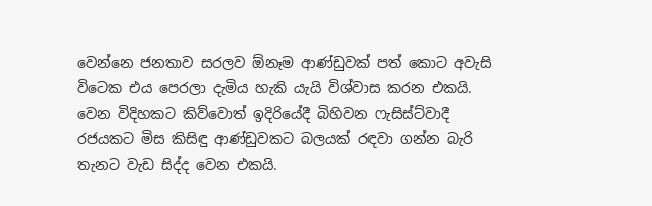වෙන්නෙ ජනතාව සරලව ඕනෑම ආණ්ඩුවක් පත් කොට අවැසි විටෙක එය පෙරලා දැමිය හැකි යැයි විශ්වාස කරන එකයි. වෙන විදිහකට කිව්වොත් ඉදිරියේදී බිහිවන ෆැසිස්ට්වාදී රජයකට මිස කිසිඳු ආණ්ඩුවකට බලයක් රඳවා ගන්න බැරි තැනට වැඩ සිද්ද වෙන එකයි.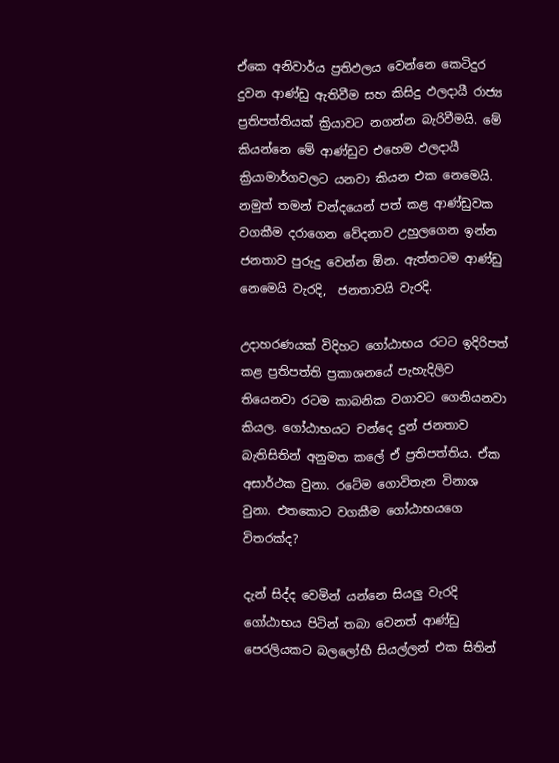ඒකෙ අනිවාර්ය ප්‍රතිඵලය වෙන්නෙ කෙටිදුර දුවන ආණ්ඩු ඇතිවීම සහ කිසිදු ඵලදායී රාජ්‍ය ප්‍රතිපත්තියක් ක්‍රියාවට නගන්න බැරිවීමයි. මේ කියන්නෙ මේ ආණ්ඩුව එහෙම ඵලදායී ක්‍රියාමාර්ගවලට යනවා කියන එක නෙමෙයි. නමුත් තමන් චන්දයෙන් පත් කළ ආණ්ඩුවක වගකීම දරාගෙන වේදනාව උහුලගෙන ඉන්න ජනතාව පුරුදු වෙන්න ඕන. ඇත්තටම ආණ්ඩු නෙමෙයි වැරදි,  ජනතාවයි වැරදි.

උදාහරණයක් විදිහට ගෝඨාභය රටට ඉදිරිපත් කළ ප්‍රතිපත්ති ප්‍රකාශනයේ පැහැදිලිව තියෙනවා රටම කාබනික වගාවට ගෙනියනවා කියල. ගෝඨාභයට චන්දෙ දුන් ජනතාව බැතිසිතින් අනුමත කලේ ඒ ප්‍රතිපත්තිය. ඒක අසාර්ථක වුනා. රටේම ගොවිතැන විනාශ  වුනා. එතකොට වගකීම ගෝඨාභයගෙ විතරක්ද?

දැන් සිද්ද වෙමින් යන්නෙ සියලු වැරදි ගෝඨාභය පිටින් තබා වෙනත් ආණ්ඩු පෙරලියකට බලලෝභී සියල්ලන් එක සිතින්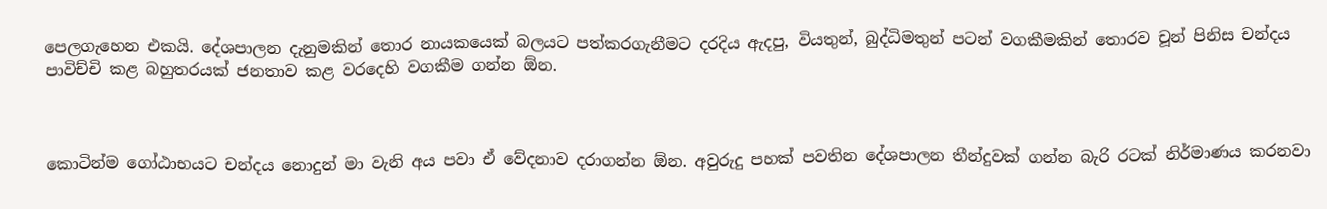පෙලගැහෙන එකයි. දේශපාලන දැනුමකින් තොර නායකයෙක් බලයට පත්කරගැනීමට දරදිය ඇදපු, වියතුන්, බුද්ධිමතුන් පටන් වගකීමකින් තොරව චූන් පිනිස චන්දය පාවිච්චි කළ බහුතරයක් ජනතාව කළ වරදෙහි වගකීම ගන්න ඕන.



කොටින්ම ගෝඨාභයට චන්දය නොදුන් මා වැනි අය පවා ඒ වේදනාව දරාගන්න ඕන. අවුරුදු පහක් පවතින දේශපාලන තීන්දුවක් ගන්න බැරි රටක් නිර්මාණය කරනවා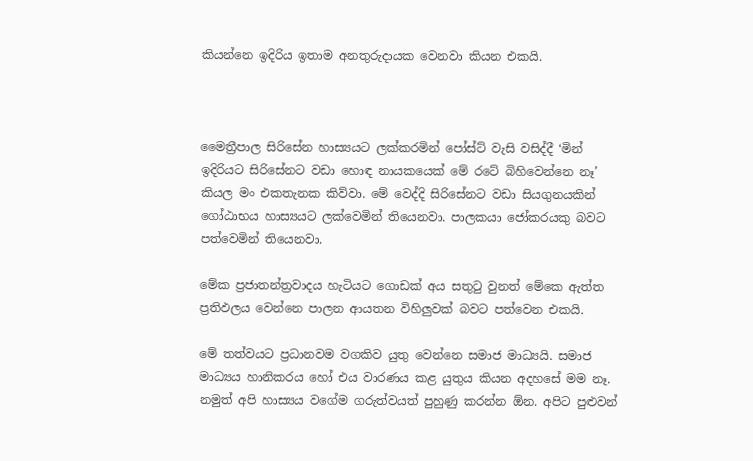කියන්නෙ ඉදිරිය ඉතාම අනතුරුදායක වෙනවා කියන එකයි.



මෛත්‍රීපාල සිරිසේන හාස්‍යයට ලක්කරමින් පෝස්ට් වැසි වසිද්දී ‘මින් ඉදිරියට සිරිසේනට වඩා හොඳ නායකයෙක් මේ රටේ බිහිවෙන්නෙ නෑ’ කියල මං එකතැනක කිව්වා. මේ වෙද්දි සිරිසේනට වඩා සියගුනයකින් ගෝඨාභය හාස්‍යයට ලක්වෙමින් තියෙනවා. පාලකයා ජෝකරයකු බවට පත්වෙමින් තියෙනවා.

මේක ප්‍රජාතන්ත්‍රවාදය හැටියට ගොඩක් අය සතුටු වුනත් මේකෙ ඇත්ත ප්‍රතිඵලය වෙන්නෙ පාලන ආයතන විහිලුවක් බවට පත්වෙන එකයි.

මේ තත්වයට ප්‍රධානවම වගකිව යුතු වෙන්නෙ සමාජ මාධ්‍යයි. සමාජ මාධ්‍යය හානිකරය හෝ එය වාරණය කළ යුතුය කියන අදහසේ මම නෑ. නමුත් අපි හාස්‍යය වගේම ගරුත්වයත් පුහුණු කරන්න ඕන. අපිට පුළුවන්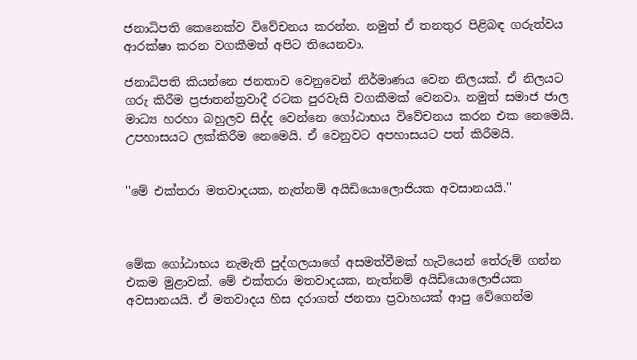ජනාධිපති කෙනෙක්ව විවේචනය කරන්න. නමුත් ඒ තනතුර පිළිබඳ ගරුත්වය ආරක්ෂා කරන වගකීමත් අපිට තියෙනවා.

ජනාධිපති කියන්නෙ ජනතාව වෙනුවෙන් නිර්මාණය වෙන නිලයක්. ඒ නිලයට ගරු කිරීම ප්‍රජාතන්ත්‍රවාදී රටක පුරවැසි වගකීමක් වෙනවා. නමුත් සමාජ ජාල මාධ්‍ය හරහා බහුලව සිද්ද වෙන්නෙ ගෝඨාභය විවේචනය කරන එක නෙමෙයි. උපහාසයට ලක්කිරීම නෙමෙයි. ඒ වෙනුවට අපහාසයට පත් කිරීමයි.


''මේ එක්තරා මතවාදයක, නැත්නම් අයිඩියොලොජියක අවසානයයි.''



මේක ගෝඨාභය නැමැති පුද්ගලයාගේ අසමත්වීමක් හැටියෙන් තේරුම් ගන්න එකම මුළාවක්. මේ එක්තරා මතවාදයක, නැත්නම් අයිඩියොලොජියක අවසානයයි. ඒ මතවාදය හිස දරාගත් ජනතා ප්‍රවාහයක් ආපු වේගෙන්ම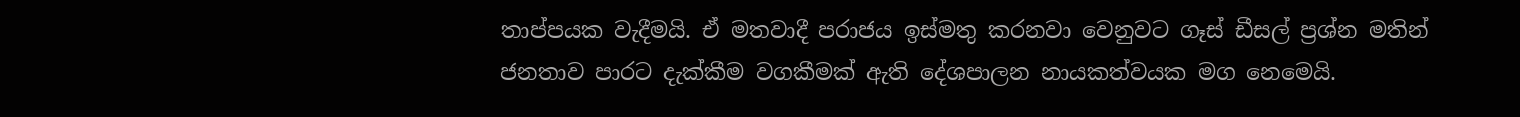තාප්පයක වැදීමයි. ඒ මතවාදී පරාජය ඉස්මතු කරනවා වෙනුවට ගෑස් ඩීසල් ප්‍රශ්න මතින් ජනතාව පාරට දැක්කීම වගකීමක් ඇති දේශපාලන නායකත්වයක මග නෙමෙයි.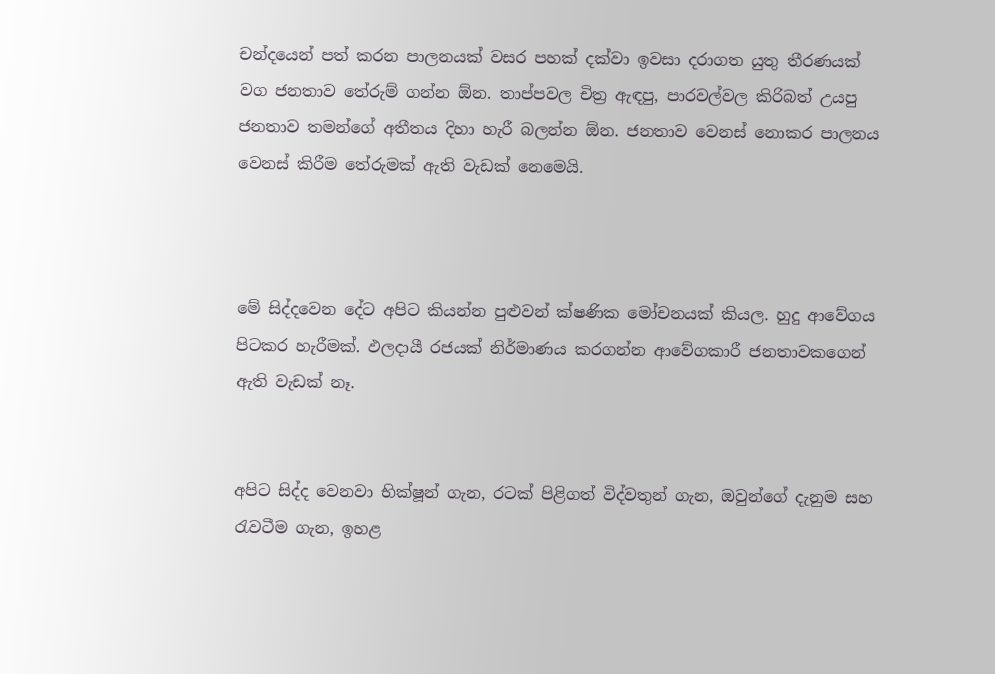චන්දයෙන් පත් කරන පාලනයක් වසර පහක් දක්වා ඉවසා දරාගත යුතු තීරණයක් වග ජනතාව තේරුම් ගන්න ඕන. තාප්පවල චිත්‍ර ඇඳපු, පාරවල්වල කිරිබත් උයපු ජනතාව තමන්ගේ අතීතය දිහා හැරී බලන්න ඕන. ජනතාව වෙනස් නොකර පාලනය වෙනස් කිරීම තේරුමක් ඇති වැඩක් නෙමෙයි.



මේ සිද්දවෙන දේට අපිට කියන්න පුළුවන් ක්ෂණික මෝචනයක් කියල. හුදු ආවේගය පිටකර හැරීමක්. ඵලදායී රජයක් නිර්මාණය කරගන්න ආවේගකාරී ජනතාවකගෙන් ඇති වැඩක් නෑ.


අපිට සිද්ද වෙනවා භික්ෂූන් ගැන, රටක් පිළිගත් විද්වතුන් ගැන, ඔවුන්ගේ දැනුම සහ රැවටීම ගැන, ඉහළ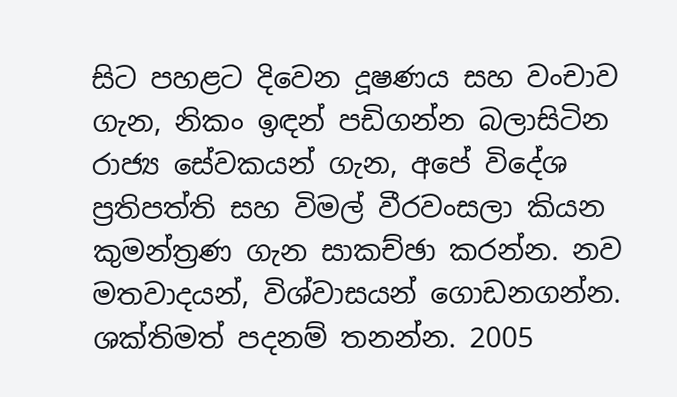සිට පහළට දිවෙන දූෂණය සහ වංචාව ගැන, නිකං ඉඳන් පඩිගන්න බලාසිටින රාජ්‍ය සේවකයන් ගැන, අපේ විදේශ ප්‍රතිපත්ති සහ විමල් වීරවංසලා කියන කුමන්ත්‍රණ ගැන සාකච්ඡා කරන්න. නව මතවාදයන්, විශ්වාසයන් ගොඩනගන්න. ශක්තිමත් පදනම් තනන්න. 2005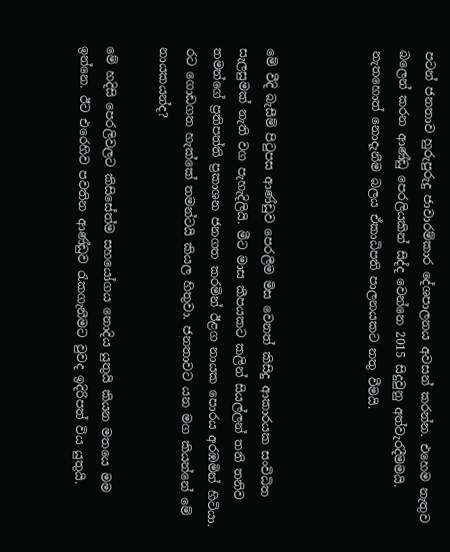පටන් ජනතාව හුරුපුරුදු ජාවාරම්කාර දේශපාලනය අවසන් කරන්න. එහෙම නැතුව බලෙන් කරන ආණ්ඩු පෙරලියකින් සිද්ද වෙන්නෙ 2015 සිදුවුනු අත්වැරදීමමයි. නැතහොත් නොදැනීම බලය ඒකාධිපති පාලනයකට නතු වීමයි.



මේ වීදි බැසීම් පිටුපස ආණ්ඩුව පෙරලීම මිස වෙනත් කිසිදු ආකාරයක සංවිධිත සැලසුමක් නැති වග පැහැදිලියි. මීට මාස කීපයකට කලින් සියල්ලන් තනි තනිව තමන්ගේ ප්‍රතිපත්ති ප්‍රකාශන ජනගත කරමින් ඊළග නායක පොරය අරඹමින් හිටියා. රට ගොඩගත හැක්කේ තමන්ටයි කියල හිතුවා. ජනතාවට යන මග කියන්නේ මේ නායකයන්ද?

මේ හදිසි පෙරලිවලට කිසිසේත්ම සහයෝගය නොදිය යුතුයි කියන මතයෙ මම ඉන්නෙ. ඊට එරෙහිව පවතින ආණ්ඩුව රැකගැනීමට වුවද ඉදිරිපත් විය යුතුයි.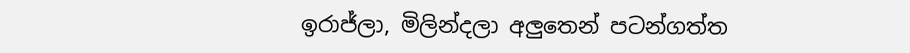ඉරාජ්ලා, මිලින්දලා අලුතෙන් පටන්ගත්ත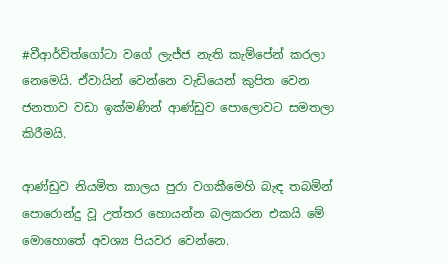#වීආර්විත්ගෝටා වගේ ලැජ්ජ නැති කැම්පේන් කරලා නෙමෙයි. ඒවායින් වෙන්නෙ වැඩියෙන් කුපිත වෙන ජනතාව වඩා ඉක්මණින් ආණ්ඩුව පොලොවට සමතලා කිරීමයි.

ආණ්ඩුව නියමිත කාලය පුරා වගකීමෙහි බැඳ තබමින් පොරොන්දු වූ උත්තර හොයන්න බලකරන එකයි මේ මොහොතේ අවශ්‍ය පියවර වෙන්නෙ.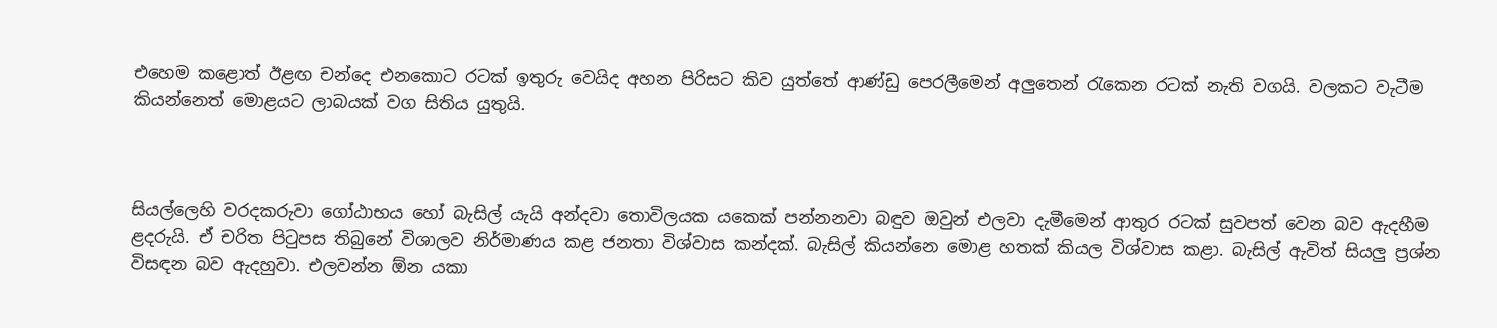එහෙම කළොත් ඊළඟ චන්දෙ එනකොට රටක් ඉතුරු වෙයිද අහන පිරිසට කිව යුත්තේ ආණ්ඩු පෙරලීමෙන් අලුතෙන් රැකෙන රටක් නැති වගයි. වලකට වැටීම කියන්නෙත් මොළයට ලාබයක් වග සිතිය යුතුයි.



සියල්ලෙහි වරදකරුවා ගෝඨාභය හෝ බැසිල් යැයි අන්දවා තොවිලයක යකෙක් පන්නනවා බඳුව ඔවුන් එලවා දැමීමෙන් ආතුර රටක් සුවපත් වෙන බව ඇදහීම ළදරුයි. ඒ චරිත පිටුපස තිබුනේ විශාලව නිර්මාණය කළ ජනතා විශ්වාස කන්දක්. බැසිල් කියන්නෙ මොළ හතක් කියල විශ්වාස කළා. බැසිල් ඇවිත් සියලු ප්‍රශ්න විසඳන බව ඇදහුවා. එලවන්න ඕන යකා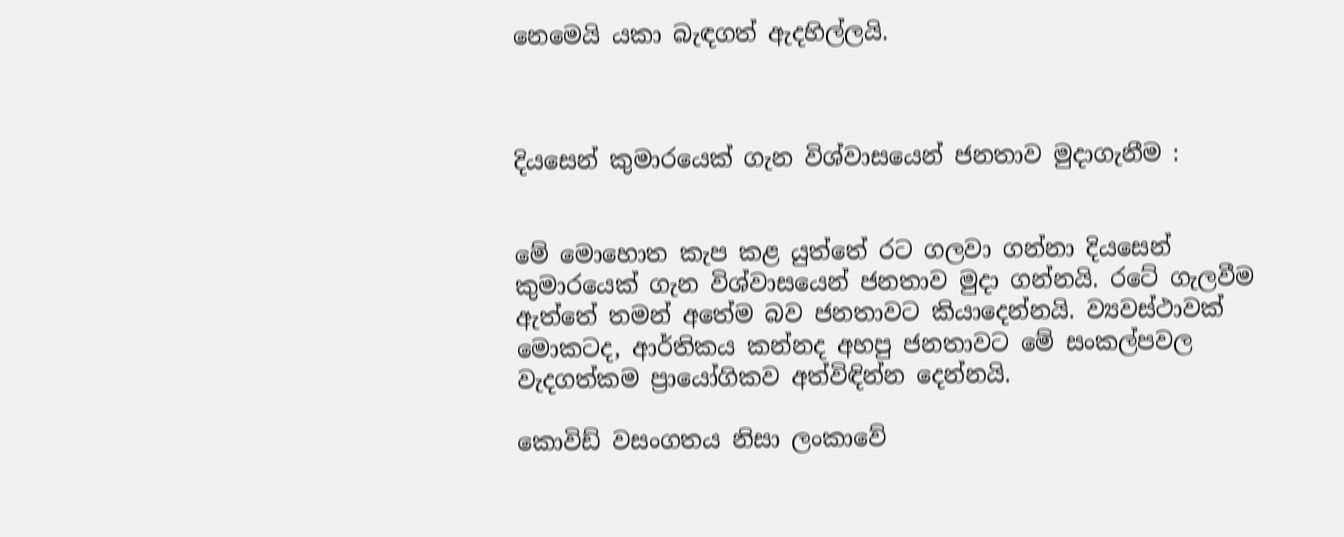නෙමෙයි යකා බැඳගත් ඇදහිල්ලයි.



දියසෙන් කුමාරයෙක් ගැන විශ්වාසයෙන් ජනතාව මුදාගැනීම :


මේ මොහොත කැප කළ යුත්තේ රට ගලවා ගන්නා දියසෙන් කුමාරයෙක් ගැන විශ්වාසයෙන් ජනතාව මුදා ගන්නයි. රටේ ගැලවීම ඇත්තේ තමන් අතේම බව ජනතාවට කියාදෙන්නයි. ව්‍යවස්ථාවක් මොකටද, ආර්තිකය කන්නද අහපු ජනතාවට මේ සංකල්පවල වැදගත්කම ප්‍රායෝගිකව අත්විඳින්න දෙන්නයි.

කොවිඩ් වසංගතය නිසා ලංකාවේ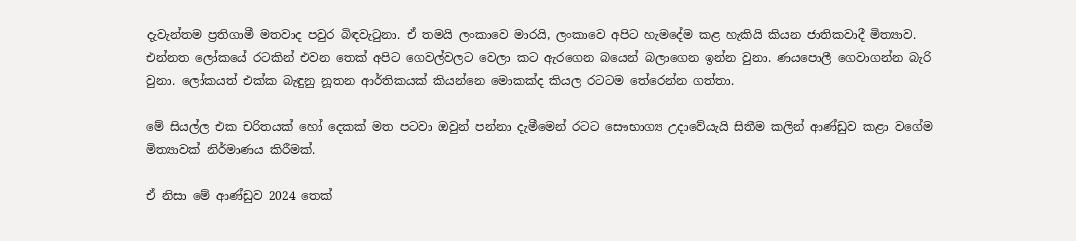දැවැන්තම ප්‍රතිගාමී මතවාද පවුර බිඳවැටුනා. ඒ තමයි ලංකාවෙ මාරයි, ලංකාවෙ අපිට හැමදේම කළ හැකියි කියන ජාතිකවාදී මිත්‍යාව. එන්නත ලෝකයේ රටකින් එවන තෙක් අපිට ගෙවල්වලට වෙලා කට ඇරගෙන බයෙන් බලාගෙන ඉන්න වුනා. ණයපොලී ගෙවාගන්න බැරි වුනා. ලෝකයත් එක්ක බැඳුනු නූතන ආර්තිකයක් කියන්නෙ මොකක්ද කියල රටටම තේරෙන්න ගත්තා.

මේ සියල්ල එක චරිතයක් හෝ දෙකක් මත පටවා ඔවුන් පන්නා දැමීමෙන් රටට සෞභාග්‍ය උදාවේයැයි සිතීම කලින් ආණ්ඩුව කළා වගේම මිත්‍යාවක් නිර්මාණය කිරීමක්.

ඒ නිසා මේ ආණ්ඩුව 2024 තෙක්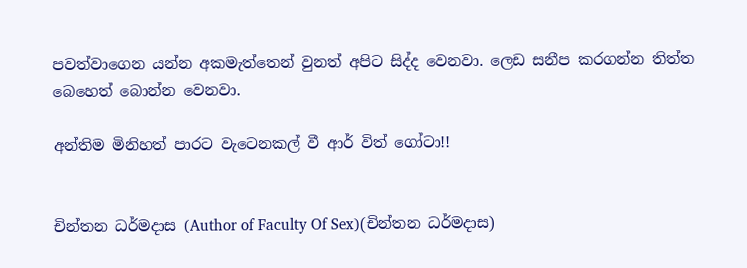පවත්වාගෙන යන්න අකමැත්තෙන් වුනත් අපිට සිද්ද වෙනවා. ලෙඩ සනීප කරගන්න තිත්ත බෙහෙත් බොන්න වෙනවා.

අන්තිම මිනිහත් පාරට වැටෙනකල් වී ආර් විත් ගෝටා!!


චින්තන ධර්මදාස (Author of Faculty Of Sex)(චින්තන ධර්මදාස)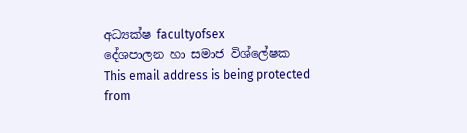අධ්‍යක්ෂ facultyofsex
දේශපාලන හා සමාජ විශ්ලේෂක
This email address is being protected from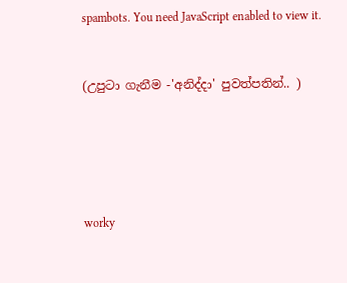spambots. You need JavaScript enabled to view it.


(උපුටා ගැනීම -'අනිද්දා' පුවත්පතින්.. )





worky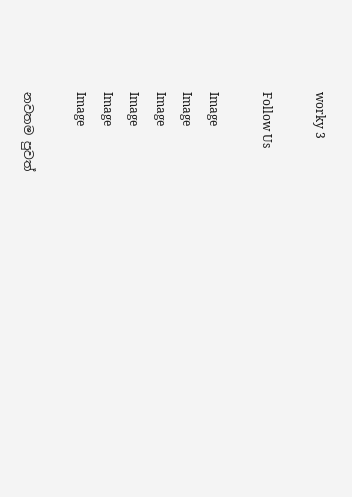worky 3

Follow Us

Image
Image
Image
Image
Image
Image

නවතම පුවත්